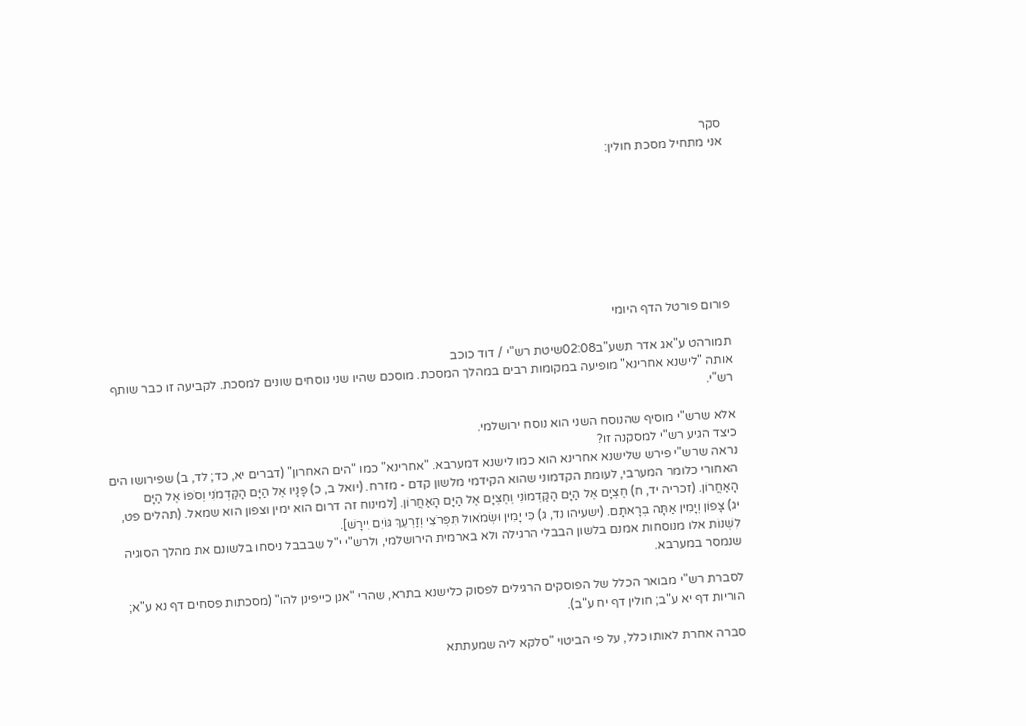סקר
אני מתחיל מסכת חולין:








פורום פורטל הדף היומי

תמורהט ע"אג אדר תשע"ב02:08שיטת רש"י / דוד כוכב
אותה "לישנא אחרינא" מופיעה במקומות רבים במהלך המסכת. מוסכם שהיו שני נוסחים שונים למסכת. לקביעה זו כבר שותף רש"י.

אלא שרש"י מוסיף שהנוסח השני הוא נוסח ירושלמי.
כיצד הגיע רש"י למסקנה זו?
נראה שרש"י פירש שלישנא אחרינא הוא כמו לישנא דמערבא. "אחרינא" כמו "הים האחרון" (דברים יא, כד; לד, ב) שפירושו הים האחורי כלומר המערבי, לעומת הקדמוני שהוא הקידמי מלשון קדם - מזרח. (יואל ב, כ) פָּנָיו אֶל הַיָּם הַקַּדְמֹנִי וְסֹפוֹ אֶל הַיָּם הָאַחֲרוֹן. (זכריה יד, ח) חֶצְיָם אֶל הַיָּם הַקַּדְמוֹנִי וְחֶצְיָם אֶל הַיָּם הָאַחֲרוֹן. [למינוח זה דרום הוא ימין וצפון הוא שמאל. (תהלים פט, יג) צָפוֹן וְיָמִין אַתָּה בְרָאתָם. (ישעיהו נד, ג) כִּי יָמִין וּשְׂמֹאול תִּפְרֹצִי וְזַרְעֵךְ גּוֹיִם יִירָשׁ].
לִשְׁנוֹת אלו מנוסחות אמנם בלשון הבבלי הרגילה ולא בארמית הירושלמי, ולרש"י י"ל שבבבל ניסחו בלשונם את מהלך הסוגיה שנמסר במערבא.

לסברת רש"י מבואר הכלל של הפוסקים הרגילים לפסוק כלישנא בתרא, שהרי "אנן כייפינן להו" (מסכתות פסחים דף נא ע"א; הוריות דף יא ע"ב; חולין דף יח ע"ב).

סברה אחרת לאותו כלל, על פי הביטוי "סלקא ליה שמעתתא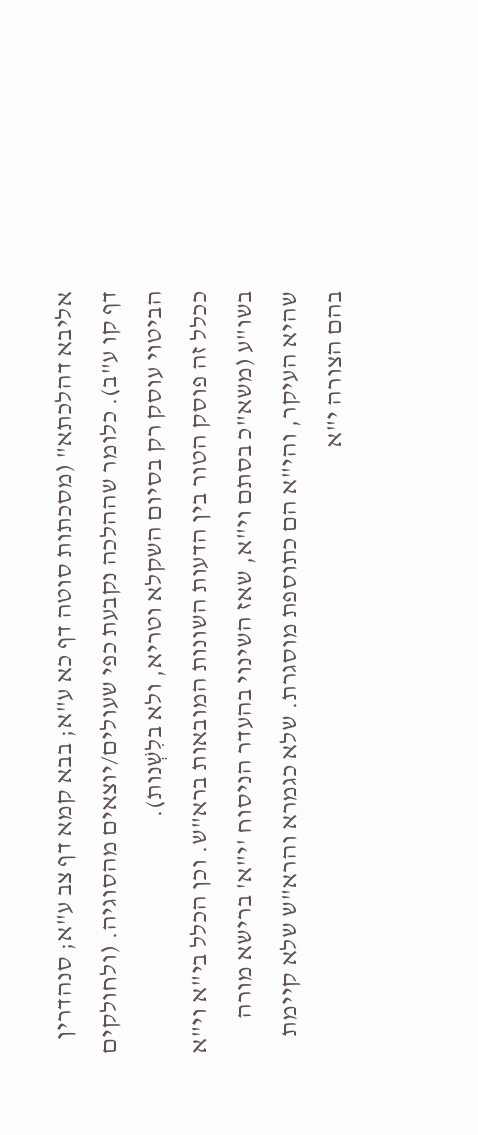אליבא דהלכתא" (מסכתות סוטה דף כא ע"א; בבא קמא דף צב ע"א; סנהדרין דף קו ע"ב). כלומר שההלכה נקבעת כפי שעולים/יוצאים מהסוגיה. (ולחולקים הביטוי עוסק רק בסיום השקלא וטריא, ולא בלִשְׁנות).
ככלל זה פוסק הטור בין הדעות השונות המובאות ברא"ש. וכן הכלל בי"א וי"א בשו"ע (משא"כ בסתם וי"א, שאז השינוי בהעדר הניסוח 'י"א' ברישא מורה שהיא העיקר, והי"א הם כתוספת מוסגרת. שלא כגמרא והרא"ש שלא קיימת בהם הצורה י"א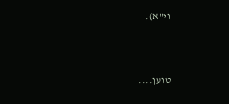וי"א).



טוען....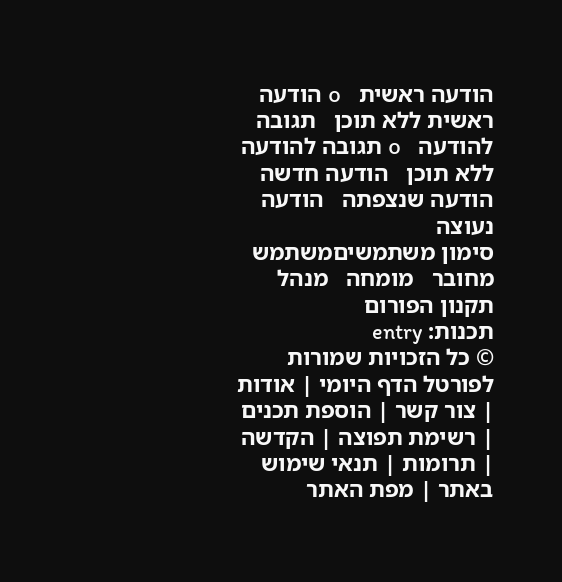הודעה ראשית   օ הודעה ראשית ללא תוכן   תגובה להודעה   օ תגובה להודעה ללא תוכן   הודעה חדשה   הודעה שנצפתה   הודעה נעוצה
סימון משתמשיםמשתמש מחובר   מומחה   מנהל              תקנון הפורום
תכנות: entry
© כל הזכויות שמורות לפורטל הדף היומי | אודות | צור קשר | הוספת תכנים | רשימת תפוצה | הקדשה | תרומות | תנאי שימוש באתר | מפת האתר